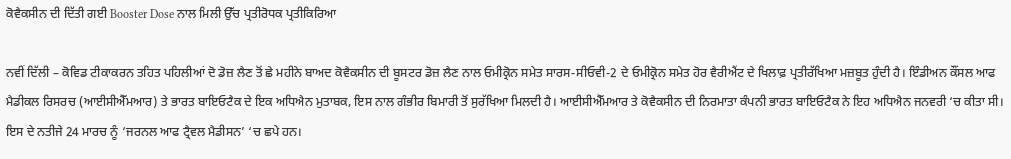ਕੋਵੈਕਸੀਨ ਦੀ ਦਿੱਤੀ ਗਈ Booster Dose ਨਾਲ ਮਿਲੀ ਉੱਚ ਪ੍ਰਤੀਰੋਧਕ ਪ੍ਰਤੀਕਿਰਿਆ

ਨਵੀਂ ਦਿੱਲੀ – ਕੋਵਿਡ ਟੀਕਾਕਰਨ ਤਹਿਤ ਪਹਿਲੀਆਂ ਦੋ ਡੋਜ਼ ਲੈਣ ਤੋਂ ਛੇ ਮਹੀਨੇ ਬਾਅਦ ਕੋਵੈਕਸੀਨ ਦੀ ਬੂਸਟਰ ਡੋਜ਼ ਲੈਣ ਨਾਲ ਓਮੀਕ੍ਰੋਨ ਸਮੇਤ ਸਾਰਸ-ਸੀਓਵੀ-2 ਦੇ ਓਮੀਕ੍ਰੋਨ ਸਮੇਤ ਹੋਰ ਵੈਰੀਐਂਟ ਦੇ ਖਿਲਾਫ਼ ਪ੍ਰਤੀਰੱਖਿਆ ਮਜ਼ਬੂਤ ਹੁੰਦੀ ਹੈ। ਇੰਡੀਅਨ ਕੌਂਸਲ ਆਫ ਮੈਡੀਕਲ ਰਿਸਰਚ (ਆਈਸੀਐੱਮਆਰ) ਤੇ ਭਾਰਤ ਬਾਇਓਟੈਕ ਦੇ ਇਕ ਅਧਿਐਨ ਮੁਤਾਬਕ, ਇਸ ਨਾਲ ਗੰਭੀਰ ਬਿਮਾਰੀ ਤੋਂ ਸੁਰੱਖਿਆ ਮਿਲਦੀ ਹੈ। ਆਈਸੀਐੱਮਆਰ ਤੇ ਕੋਵੈਕਸੀਨ ਦੀ ਨਿਰਮਾਤਾ ਕੰਪਨੀ ਭਾਰਤ ਬਾਇਓਟੈਕ ਨੇ ਇਹ ਅਧਿਐਨ ਜਨਵਰੀ ‘ਚ ਕੀਤਾ ਸੀ। ਇਸ ਦੇ ਨਤੀਜੇ 24 ਮਾਰਚ ਨੂੰ ‘ਜਰਨਲ ਆਫ ਟ੍ਰੈਵਲ ਮੈਡੀਸਨ’ ‘ਚ ਛਪੇ ਹਨ।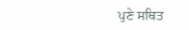ਪੁਣੇ ਸਥਿਤ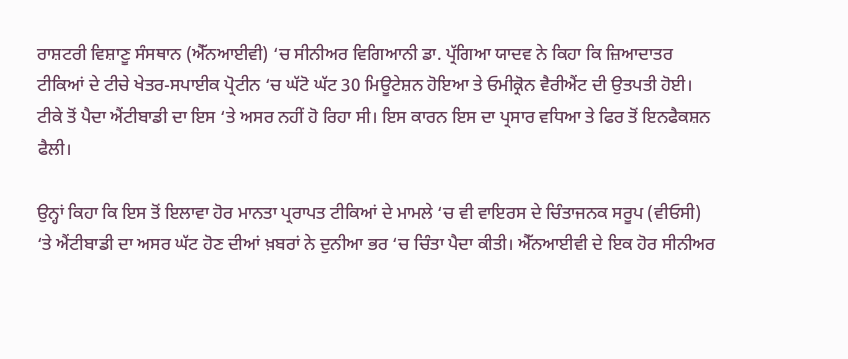ਰਾਸ਼ਟਰੀ ਵਿਸ਼ਾਣੂ ਸੰਸਥਾਨ (ਐੱਨਆਈਵੀ) ‘ਚ ਸੀਨੀਅਰ ਵਿਗਿਆਨੀ ਡਾ. ਪ੍ਰੱਗਿਆ ਯਾਦਵ ਨੇ ਕਿਹਾ ਕਿ ਜ਼ਿਆਦਾਤਰ ਟੀਕਿਆਂ ਦੇ ਟੀਚੇ ਖੇਤਰ-ਸਪਾਈਕ ਪ੍ਰੋਟੀਨ ‘ਚ ਘੱਟੋ ਘੱਟ 30 ਮਿਊਟੇਸ਼ਨ ਹੋਇਆ ਤੇ ਓਮੀਕ੍ਰੋਨ ਵੈਰੀਐਂਟ ਦੀ ਉਤਪਤੀ ਹੋਈ। ਟੀਕੇ ਤੋਂ ਪੈਦਾ ਐਂਟੀਬਾਡੀ ਦਾ ਇਸ ‘ਤੇ ਅਸਰ ਨਹੀਂ ਹੋ ਰਿਹਾ ਸੀ। ਇਸ ਕਾਰਨ ਇਸ ਦਾ ਪ੍ਰਸਾਰ ਵਧਿਆ ਤੇ ਫਿਰ ਤੋਂ ਇਨਫੈਕਸ਼ਨ ਫੈਲੀ।

ਉਨ੍ਹਾਂ ਕਿਹਾ ਕਿ ਇਸ ਤੋਂ ਇਲਾਵਾ ਹੋਰ ਮਾਨਤਾ ਪ੍ਰਰਾਪਤ ਟੀਕਿਆਂ ਦੇ ਮਾਮਲੇ ‘ਚ ਵੀ ਵਾਇਰਸ ਦੇ ਚਿੰਤਾਜਨਕ ਸਰੂਪ (ਵੀਓਸੀ) ‘ਤੇ ਐਂਟੀਬਾਡੀ ਦਾ ਅਸਰ ਘੱਟ ਹੋਣ ਦੀਆਂ ਖ਼ਬਰਾਂ ਨੇ ਦੁਨੀਆ ਭਰ ‘ਚ ਚਿੰਤਾ ਪੈਦਾ ਕੀਤੀ। ਐੱਨਆਈਵੀ ਦੇ ਇਕ ਹੋਰ ਸੀਨੀਅਰ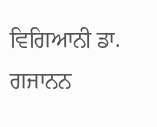ਵਿਗਿਆਨੀ ਡਾ. ਗਜਾਨਨ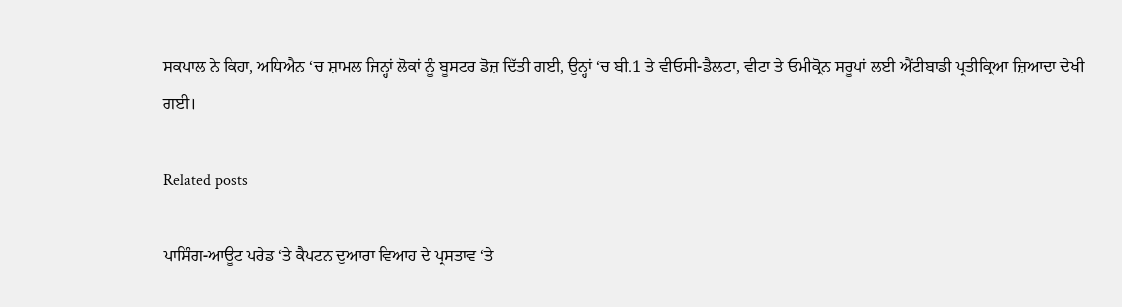ਸਕਪਾਲ ਨੇ ਕਿਹਾ, ਅਧਿਐਨ ‘ਚ ਸ਼ਾਮਲ ਜਿਨ੍ਹਾਂ ਲੋਕਾਂ ਨੂੰ ਬੂਸਟਰ ਡੋਜ਼ ਦਿੱਤੀ ਗਈ, ਉਨ੍ਹਾਂ ‘ਚ ਬੀ.1 ਤੇ ਵੀਓਸੀ-ਡੈਲਟਾ, ਵੀਟਾ ਤੇ ਓਮੀਕ੍ਰੋਨ ਸਰੂਪਾਂ ਲਈ ਐਂਟੀਬਾਡੀ ਪ੍ਰਤੀਕ੍ਰਿਆ ਜ਼ਿਆਦਾ ਦੇਖੀ ਗਈ।

Related posts

ਪਾਸਿੰਗ-ਆਊਟ ਪਰੇਡ ‘ਤੇ ਕੈਪਟਨ ਦੁਆਰਾ ਵਿਆਹ ਦੇ ਪ੍ਰਸਤਾਵ ‘ਤੇ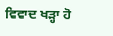ਵਿਵਾਦ ਖੜ੍ਹਾ ਹੋ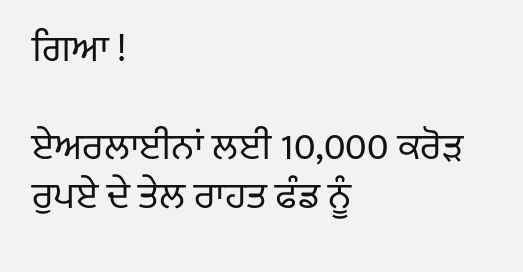ਗਿਆ !

ਏਅਰਲਾਈਨਾਂ ਲਈ 10,000 ਕਰੋੜ ਰੁਪਏ ਦੇ ਤੇਲ ਰਾਹਤ ਫੰਡ ਨੂੰ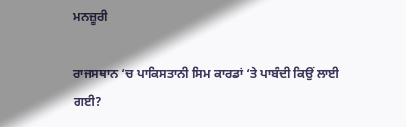ਮਨਜ਼ੂਰੀ

ਰਾਜਸਥਾਨ ‘ਚ ਪਾਕਿਸਤਾਨੀ ਸਿਮ ਕਾਰਡਾਂ ‘ਤੇ ਪਾਬੰਦੀ ਕਿਉਂ ਲਾਈ ਗਈ?